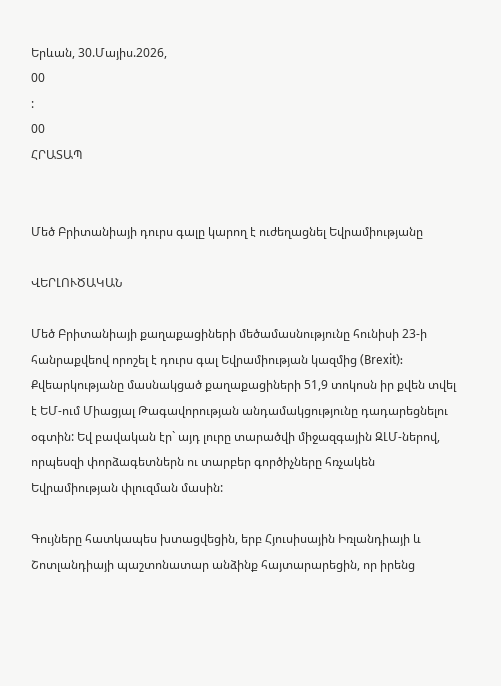Երևան, 30.Մայիս.2026,
00
:
00
ՀՐԱՏԱՊ


Մեծ Բրիտանիայի դուրս գալը կարող է ուժեղացնել Եվրամիությանը

ՎԵՐԼՈՒԾԱԿԱՆ

Մեծ Բրիտանիայի քաղաքացիների մեծամասնությունը հունիսի 23-ի հանրաքվեով որոշել է դուրս գալ Եվրամիության կազմից (Brexit): Քվեարկությանը մասնակցած քաղաքացիների 51,9 տոկոսն իր քվեն տվել է ԵՄ-ում Միացյալ Թագավորության անդամակցությունը դադարեցնելու օգտին: Եվ բավական էր` այդ լուրը տարածվի միջազգային ԶԼՄ-ներով, որպեսզի փորձագետներն ու տարբեր գործիչները հռչակեն Եվրամիության փլուզման մասին:

Գույները հատկապես խտացվեցին, երբ Հյուսիսային Իռլանդիայի և Շոտլանդիայի պաշտոնատար անձինք հայտարարեցին, որ իրենց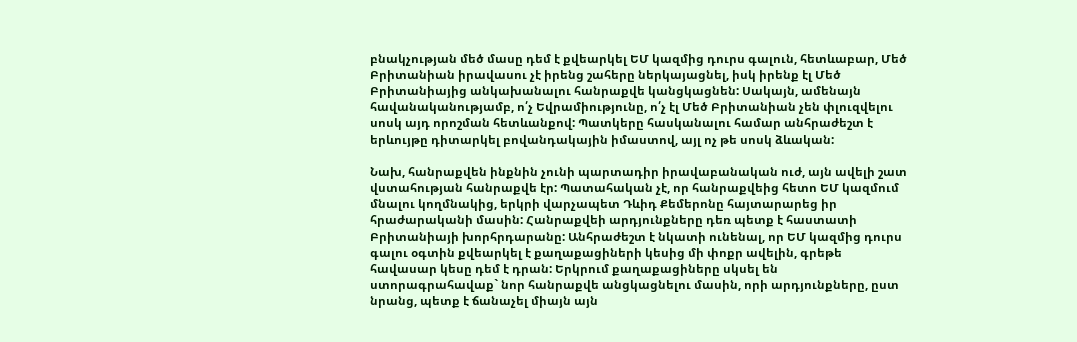բնակչության մեծ մասը դեմ է քվեարկել ԵՄ կազմից դուրս գալուն, հետևաբար, Մեծ Բրիտանիան իրավասու չէ իրենց շահերը ներկայացնել, իսկ իրենք էլ Մեծ Բրիտանիայից անկախանալու հանրաքվե կանցկացնեն: Սակայն, ամենայն հավանականությամբ, ո՛չ Եվրամիությունը, ո՛չ էլ Մեծ Բրիտանիան չեն փլուզվելու սոսկ այդ որոշման հետևանքով: Պատկերը հասկանալու համար անհրաժեշտ է երևույթը դիտարկել բովանդակային իմաստով, այլ ոչ թե սոսկ ձևական:

Նախ, հանրաքվեն ինքնին չունի պարտադիր իրավաբանական ուժ, այն ավելի շատ վստահության հանրաքվե էր: Պատահական չէ, որ հանրաքվեից հետո ԵՄ կազմում մնալու կողմնակից, երկրի վարչապետ Դևիդ Քեմերոնը հայտարարեց իր հրաժարականի մասին: Հանրաքվեի արդյունքները դեռ պետք է հաստատի Բրիտանիայի խորհրդարանը: Անհրաժեշտ է նկատի ունենալ, որ ԵՄ կազմից դուրս գալու օգտին քվեարկել է քաղաքացիների կեսից մի փոքր ավելին, գրեթե հավասար կեսը դեմ է դրան: Երկրում քաղաքացիները սկսել են ստորագրահավաք` նոր հանրաքվե անցկացնելու մասին, որի արդյունքները, ըստ նրանց, պետք է ճանաչել միայն այն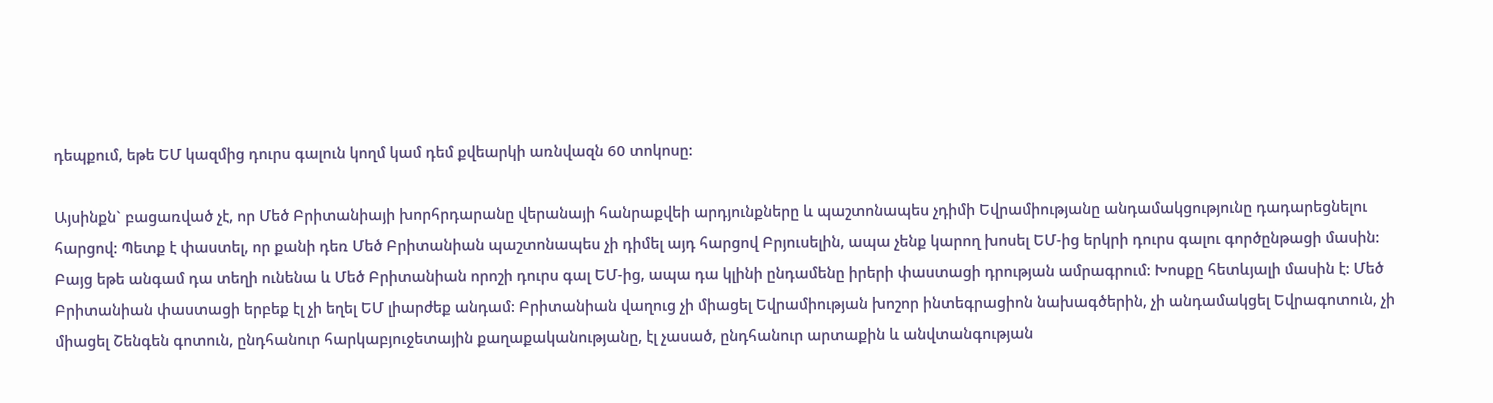դեպքում, եթե ԵՄ կազմից դուրս գալուն կողմ կամ դեմ քվեարկի առնվազն 60 տոկոսը:

Այսինքն` բացառված չէ, որ Մեծ Բրիտանիայի խորհրդարանը վերանայի հանրաքվեի արդյունքները և պաշտոնապես չդիմի Եվրամիությանը անդամակցությունը դադարեցնելու հարցով: Պետք է փաստել, որ քանի դեռ Մեծ Բրիտանիան պաշտոնապես չի դիմել այդ հարցով Բրյուսելին, ապա չենք կարող խոսել ԵՄ-ից երկրի դուրս գալու գործընթացի մասին: Բայց եթե անգամ դա տեղի ունենա և Մեծ Բրիտանիան որոշի դուրս գալ ԵՄ-ից, ապա դա կլինի ընդամենը իրերի փաստացի դրության ամրագրում: Խոսքը հետևյալի մասին է: Մեծ Բրիտանիան փաստացի երբեք էլ չի եղել ԵՄ լիարժեք անդամ: Բրիտանիան վաղուց չի միացել Եվրամիության խոշոր ինտեգրացիոն նախագծերին, չի անդամակցել Եվրագոտուն, չի միացել Շենգեն գոտուն, ընդհանուր հարկաբյուջետային քաղաքականությանը, էլ չասած, ընդհանուր արտաքին և անվտանգության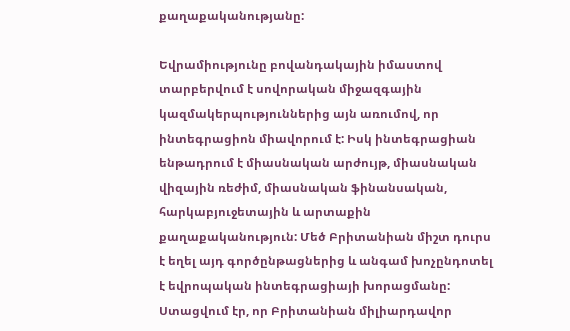քաղաքականությանը:

Եվրամիությունը բովանդակային իմաստով տարբերվում է սովորական միջազգային կազմակերպություններից այն առումով, որ ինտեգրացիոն միավորում է: Իսկ ինտեգրացիան ենթադրում է միասնական արժույթ, միասնական վիզային ռեժիմ, միասնական ֆինանսական, հարկաբյուջետային և արտաքին քաղաքականություն: Մեծ Բրիտանիան միշտ դուրս է եղել այդ գործընթացներից և անգամ խոչընդոտել է եվրոպական ինտեգրացիայի խորացմանը: Ստացվում էր, որ Բրիտանիան միլիարդավոր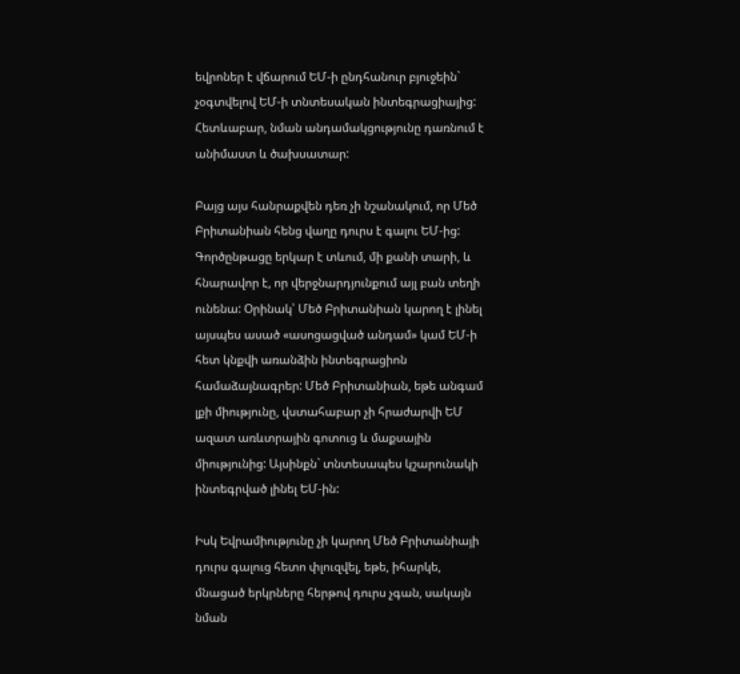եվրոներ է վճարում ԵՄ-ի ընդհանուր բյուջեին` չօգտվելով ԵՄ-ի տնտեսական ինտեգրացիայից: Հետևաբար, նման անդամակցությունը դառնում է անիմաստ և ծախսատար:

Բայց այս հանրաքվեն դեռ չի նշանակում, որ Մեծ Բրիտանիան հենց վաղը դուրս է գալու ԵՄ-ից: Գործընթացը երկար է տևում, մի քանի տարի, և հնարավոր է, որ վերջնարդյունքում այլ բան տեղի ունենա: Օրինակ՝ Մեծ Բրիտանիան կարող է լինել այսպես ասած «ասոցացված անդամ» կամ ԵՄ-ի հետ կնքվի առանձին ինտեգրացիոն համաձայնագրեր: Մեծ Բրիտանիան, եթե անգամ լքի միությունը, վստահաբար չի հրաժարվի ԵՄ ազատ առևտրային գոտուց և մաքսային միությունից: Այսինքն` տնտեսապես կշարունակի ինտեգրված լինել ԵՄ-ին:

Իսկ Եվրամիությունը չի կարող Մեծ Բրիտանիայի դուրս գալուց հետո փլուզվել, եթե, իհարկե, մնացած երկրները հերթով դուրս չգան, սակայն նման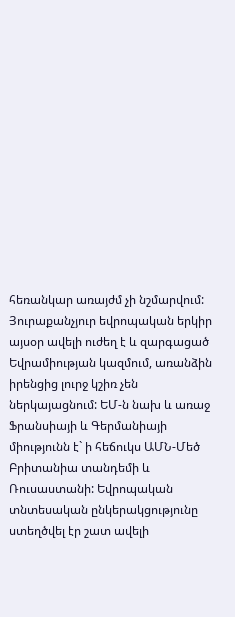հեռանկար առայժմ չի նշմարվում: Յուրաքանչյուր եվրոպական երկիր այսօր ավելի ուժեղ է և զարգացած Եվրամիության կազմում, առանձին իրենցից լուրջ կշիռ չեն ներկայացնում: ԵՄ-ն նախ և առաջ Ֆրանսիայի և Գերմանիայի միությունն է` ի հեճուկս ԱՄՆ-Մեծ Բրիտանիա տանդեմի և Ռուսաստանի: Եվրոպական տնտեսական ընկերակցությունը ստեղծվել էր շատ ավելի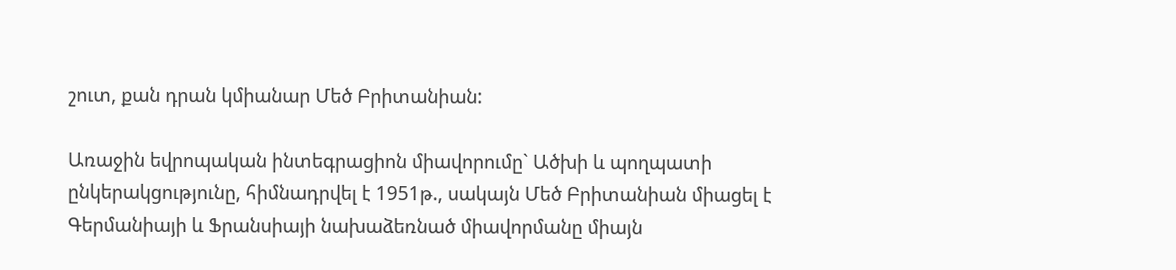շուտ, քան դրան կմիանար Մեծ Բրիտանիան:

Առաջին եվրոպական ինտեգրացիոն միավորումը` Ածխի և պողպատի ընկերակցությունը, հիմնադրվել է 1951թ., սակայն Մեծ Բրիտանիան միացել է Գերմանիայի և Ֆրանսիայի նախաձեռնած միավորմանը միայն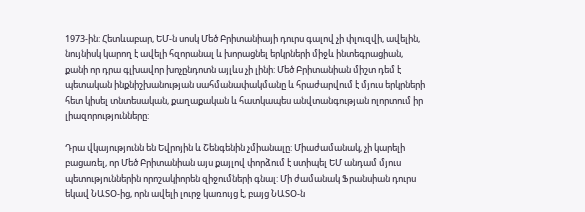1973-ին: Հետևաբար, ԵՄ-ն սոսկ Մեծ Բրիտանիայի դուրս գալով չի փլուզվի, ավելին, նույնիսկ կարող է ավելի հզորանալ և խորացնել երկրների միջև ինտեգրացիան, քանի որ դրա գլխավոր խոչընդոտն այլևս չի լինի: Մեծ Բրիտանիան միշտ դեմ է պետական ինքնիշխանության սահմանափակմանը և հրաժարվում է մյուս երկրների հետ կիսել տնտեսական, քաղաքական և հատկապես անվտանգության ոլորտում իր լիազորությունները:

Դրա վկայությունն են Եվրոյին և Շենգենին չմիանալը: Միաժամանակ, չի կարելի բացառել, որ Մեծ Բրիտանիան այս քայլով փորձում է ստիպել ԵՄ անդամ մյուս պետություններին որոշակիորեն զիջումների գնալ: Մի ժամանակ Ֆրանսիան դուրս եկավ ՆԱՏՕ-ից, որն ավելի լուրջ կառույց է, բայց ՆԱՏՕ-ն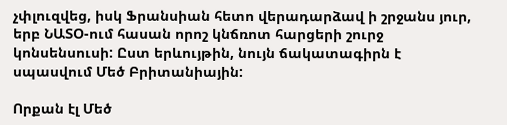չփլուզվեց, իսկ Ֆրանսիան հետո վերադարձավ ի շրջանս յուր, երբ ՆԱՏՕ-ում հասան որոշ կնճռոտ հարցերի շուրջ կոնսենսուսի: Ըստ երևույթին, նույն ճակատագիրն է սպասվում Մեծ Բրիտանիային:

Որքան էլ Մեծ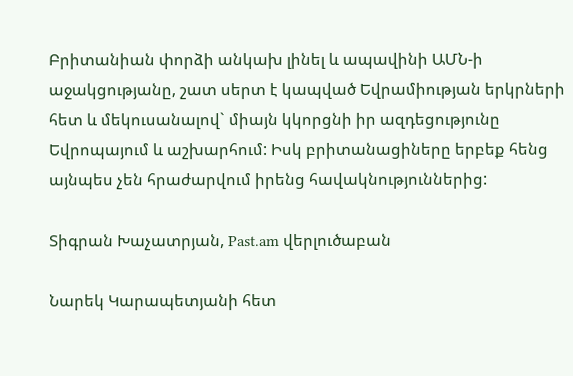Բրիտանիան փորձի անկախ լինել և ապավինի ԱՄՆ-ի աջակցությանը, շատ սերտ է կապված Եվրամիության երկրների հետ և մեկուսանալով` միայն կկորցնի իր ազդեցությունը Եվրոպայում և աշխարհում: Իսկ բրիտանացիները երբեք հենց այնպես չեն հրաժարվում իրենց հավակնություններից:

Տիգրան Խաչատրյան, Past.am վերլուծաբան

Նարեկ Կարապետյանի հետ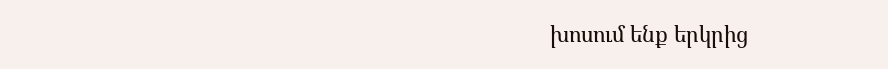խոսում ենք երկրից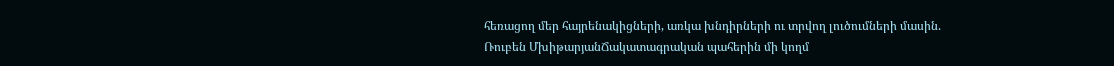հեռացող մեր հայրենակիցների, առկա խնդիրների ու տրվող լուծումների մասին. Ռուբեն ՄխիթարյանՃակատագրական պահերին մի կողմ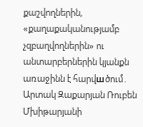քաշվողներին, «քաղաքականությամբ չզբաղվողներին» ու անտարբերներին կյանքն առաջինն է հարվшծում․ Արտակ Զաքարյան Ռուբեն Մխիթարյանի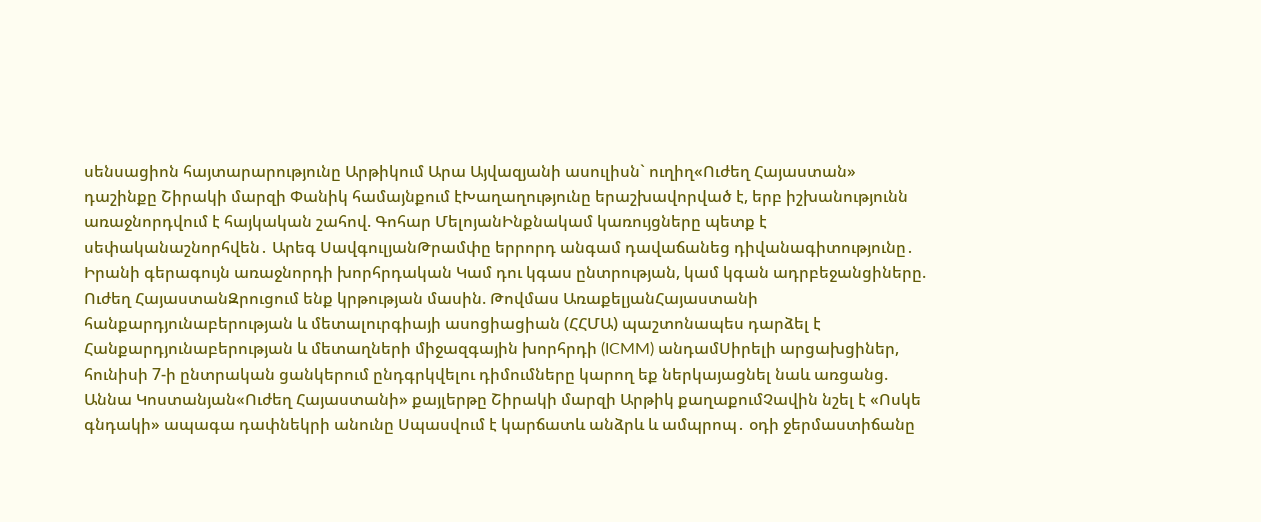սենսացիոն հայտարարությունը Արթիկում Արա Այվազյանի ասուլիսն` ուղիղ«Ուժեղ Հայաստան» դաշինքը Շիրակի մարզի Փանիկ համայնքում էԽաղաղությունը երաշխավորված է, երբ իշխանությունն առաջնորդվում է հայկական շահով. Գոհար ՄելոյանԻնքնակամ կառույցները պետք է սեփականաշնորհվեն․ Արեգ ՍավգուլյանԹրամփը երրորդ անգամ դավաճանեց դիվանագիտությունը․ Իրանի գերագույն առաջնորդի խորհրդական Կամ դու կգաս ընտրության, կամ կգան ադրբեջանցիները. Ուժեղ ՀայաստանԶրուցում ենք կրթության մասին. Թովմաս ԱռաքելյանՀայաստանի հանքարդյունաբերության և մետալուրգիայի ասոցիացիան (ՀՀՄԱ) պաշտոնապես դարձել է Հանքարդյունաբերության և մետաղների միջազգային խորհրդի (ICMM) անդամՍիրելի արցախցիներ, հունիսի 7-ի ընտրական ցանկերում ընդգրկվելու դիմումները կարող եք ներկայացնել նաև առցանց. Աննա Կոստանյան«Ուժեղ Հայաստանի» քայլերթը Շիրակի մարզի Արթիկ քաղաքումՉավին նշել է «Ոսկե գնդակի» ապագա դափնեկրի անունը Սպասվում է կարճատև անձրև և ամպրոպ․ օդի ջերմաստիճանը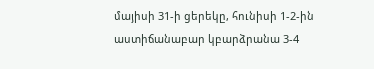մայիսի 31-ի ցերեկը, հունիսի 1-2-ին աստիճանաբար կբարձրանա 3-4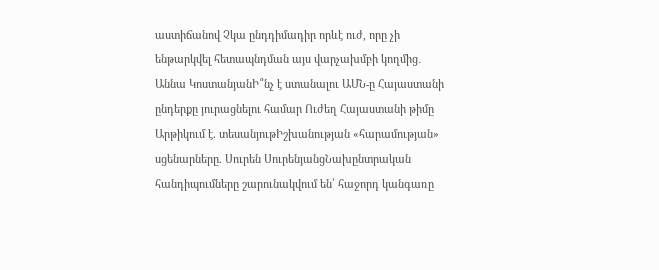աստիճանով Չկա ընդդիմադիր որևէ ուժ, որը չի ենթարկվել հետապնդման այս վարչախմբի կողմից․ Աննա ԿոստանյանԻ՞նչ է ստանալու ԱՄՆ-ը Հայաստանի ընդերքը յուրացնելու համար Ուժեղ Հայաստանի թիմը Արթիկում է. տեսանյութԻշխանության «հարամության» սցենարները. Սուրեն ՍուրենյանցՆախընտրական հանդիպումները շարունակվում են՝ հաջորդ կանգառը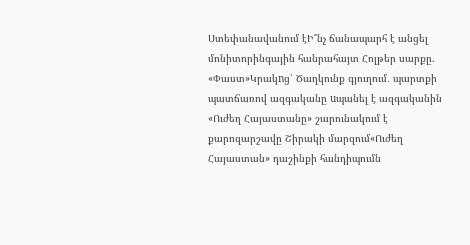Ստեփանավանում էԻ՞նչ ճանապարհ է անցել մոնիտորինգային հանրահայտ Հոլթեր սարքը. «Փաստ»Կրակnց՝ Ծաղկունք գյուղում․ պարտքի պատճառով ազգականը uպանել է ազգականին «Ուժեղ Հայաստանը» շարունակում է քարոզարշավը Շիրակի մարզում«Ուժեղ Հայաստան» դաշինքի հանդիպումն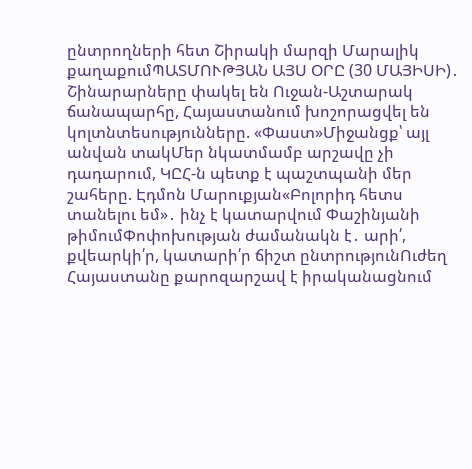ընտրողների հետ Շիրակի մարզի Մարալիկ քաղաքումՊԱՏՄՈՒԹՅԱՆ ԱՅՍ ՕՐԸ (30 ՄԱՅԻՍԻ)․ Շինարարները փակել են Ուջան-Աշտարակ ճանապարհը, Հայաստանում խոշորացվել են կոլտնտեսությունները. «Փաստ»Միջանցք՝ այլ անվան տակՄեր նկատմամբ արշավը չի դադարում, ԿԸՀ-ն պետք է պաշտպանի մեր շահերը. Էդմոն Մարուքյան«Բոլորիդ հետս տանելու եմ»․ ինչ է կատարվում Փաշինյանի թիմումՓոփոխության ժամանակն է․ արի՛, քվեարկի՛ր, կատարի՛ր ճիշտ ընտրությունՈւժեղ Հայաստանը քարոզարշավ է իրականացնում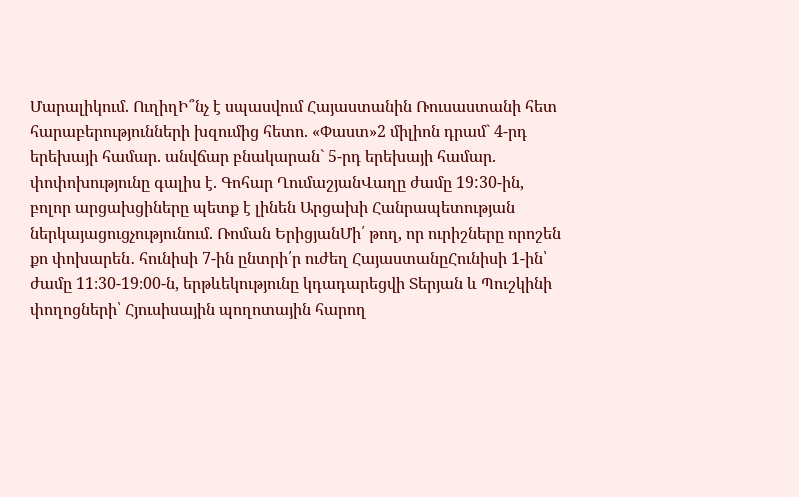Մարալիկում. ՈւղիղԻ՞նչ է սպասվում Հայաստանին Ռուսաստանի հետ հարաբերությունների խզումից հետո. «Փաստ»2 միլիոն դրամ` 4-րդ երեխայի համար. անվճար բնակարան` 5-րդ երեխայի համար. փոփոխությունը գալիս է. Գոհար ՂումաշյանՎաղը ժամը 19:30-ին, բոլոր արցախցիները պետք է լինեն Արցախի Հանրապետության ներկայացուցչությունում. Ռոման ԵրիցյանՄի՛ թող, որ ուրիշները որոշեն քո փոխարեն․ հունիսի 7-ին ընտրի՛ր ուժեղ ՀայաստանըՀունիսի 1-ին՝ ժամը 11։30-19։00-ն, երթևեկությունը կդադարեցվի Տերյան և Պուշկինի փողոցների՝ Հյուսիսային պողոտային հարող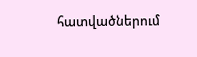հատվածներում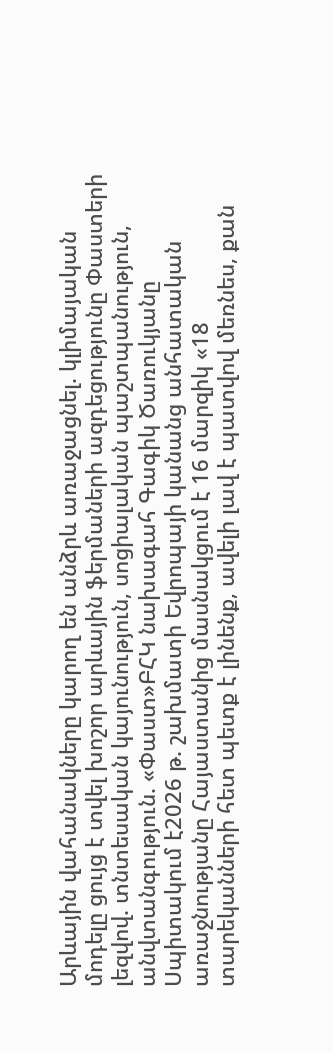Արևային վահանակները կարող են անձրև առաջացնել. կլիմայական մոդելը ցույց է տվել խոշոր արևային ֆերմաների ազդեցությունը Փաստերի լեզվով. տնտեսական կայունություն, սոցիալական պաշտպանություն, անվտանգություն. «Փաստ»ԲՀԿ նախագահ Գագիկ Ծառուկյանը Սպիտակում է2026 թ. շախմատի Եվրոպայի կանանց անհատական առաջնությանը Հայաստանից մասնակցում է 16 մարզիկ «18 տարեկանների հետ պետք է լինենք, ավելի լավ է պատվով մեռնես, քան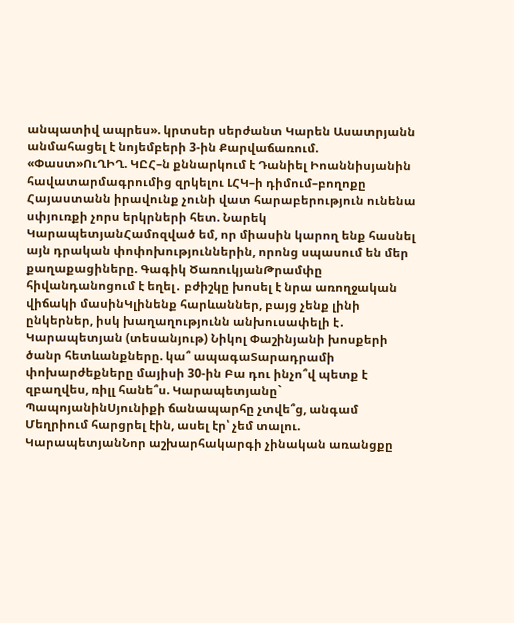անպատիվ ապրես». կրտսեր սերժանտ Կարեն Ասատրյանն անմահացել է նոյեմբերի 3-ին Քարվաճառում. «Փաստ»ՈւՂԻՂ. ԿԸՀ–ն քննարկում է Դանիել Իոաննիսյանին հավատարմագրումից զրկելու ԼՀԿ–ի դիմում–բողոքը Հայաստանն իրավունք չունի վատ հարաբերություն ունենա սփյուռքի չորս երկրների հետ. Նարեկ ԿարապետյանՀամոզված եմ, որ միասին կարող ենք հասնել այն դրական փոփոխություններին, որոնց սպասում են մեր քաղաքացիները. Գագիկ ԾառուկյանԹրամփը հիվանդանոցում է եղել․ բժիշկը խոսել է նրա առողջական վիճակի մասինԿլինենք հարևաններ, բայց չենք լինի ընկերներ, իսկ խաղաղությունն անխուսափելի է․ Կարապետյան (տեսանյութ) Նիկոլ Փաշինյանի խոսքերի ծանր հետևանքները. կա՞ ապագաՏարադրամի փոխարժեքները մայիսի 30-ին Բա դու ինչո՞վ պետք է զբաղվես, ռիլլ հանե՞ս. Կարապետյանը` ՊապոյանինՍյունիքի ճանապարհը չտվե՞ց, անգամ Մեղրիում հարցրել էին, ասել էր՝ չեմ տալու. ԿարապետյանՆոր աշխարհակարգի չինական առանցքը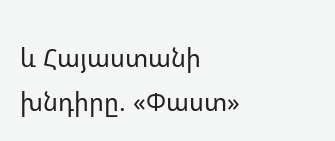և Հայաստանի խնդիրը. «Փաստ»